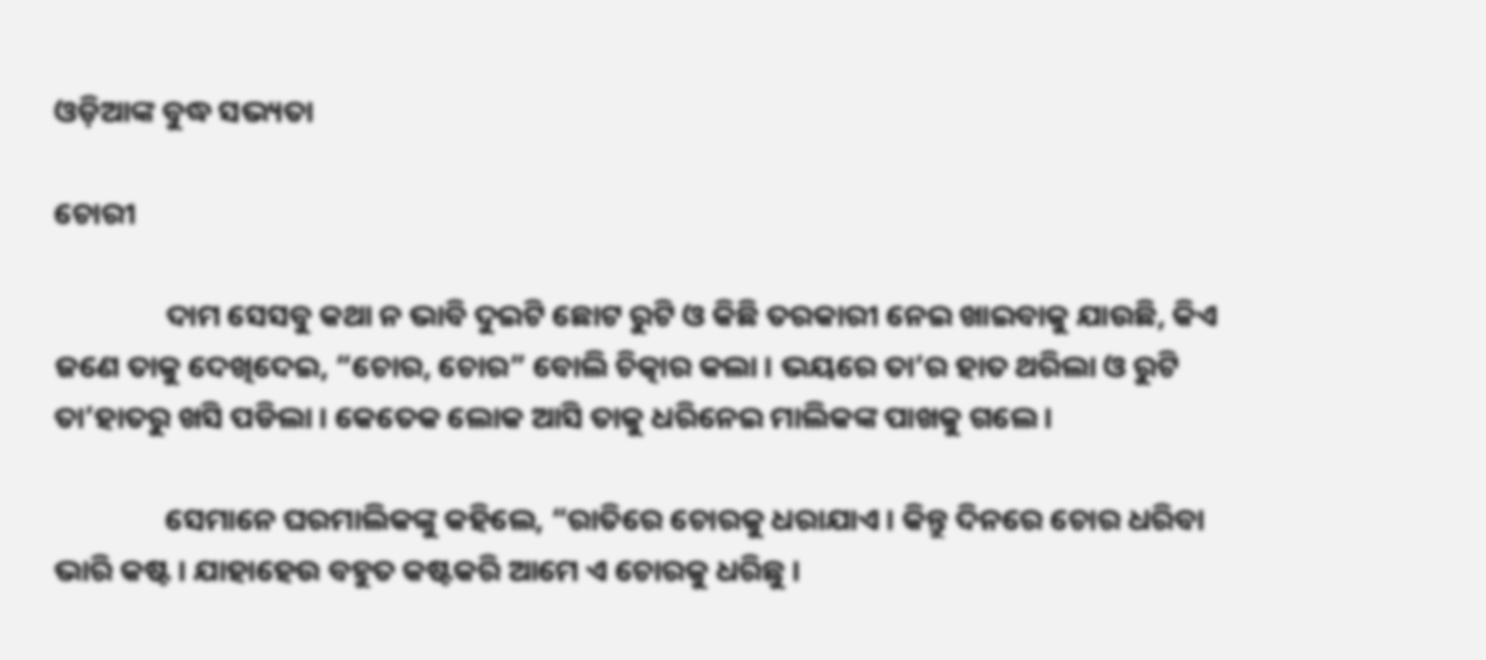ଓଡ଼ିଆଙ୍କ ବୁଦ୍ଧ ସଭ୍ୟତା

ଚୋରୀ

                ଦାମ ସେସବୁ କଥା ନ ଭାବି ଦୁଇଟି ଛୋଟ ରୁଟି ଓ କିଛି ତରକାରୀ ନେଇ ଖାଇବାକୁ ଯାଉଛି, କିଏ ଜଣେ ତାକୁ ଦେଖିଦେଇ, “ଚୋର, ଚୋର” ବୋଲି ଚିତ୍କାର କଲା । ଭୟରେ ତା’ର ହାତ ଥରିଲା ଓ ରୁଟି ତା’ହାତରୁ ଖସି ପଡିଲା । କେତେକ ଲୋକ ଆସି ତାକୁ ଧରିନେଇ ମାଲିକଙ୍କ ପାଖକୁ ଗଲେ ।

                ସେମାନେ ଘରମାଲିକଙ୍କୁ କହିଲେ, “ରାତିରେ ଚୋରକୁ ଧରାଯାଏ । କିନ୍ତୁ ଦିନରେ ଚୋର ଧରିବା ଭାରି କଷ୍ଟ । ଯାହାହେଉ ବହୁତ କଷ୍ଟକରି ଆମେ ଏ ଚୋରକୁ ଧରିଛୁ ।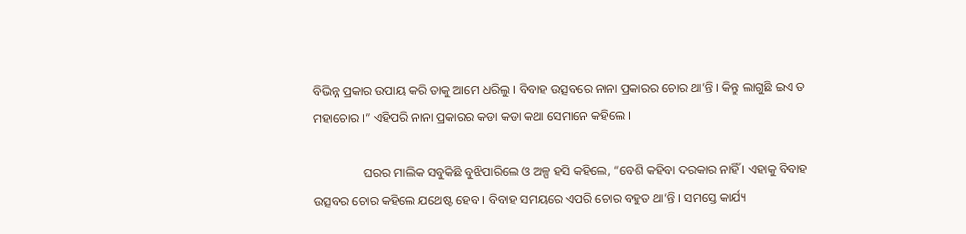ବିଭିନ୍ନ ପ୍ରକାର ଉପାୟ କରି ତାକୁ ଆମେ ଧରିଲୁ । ବିବାହ ଉତ୍ସବରେ ନାନା ପ୍ରକାରର ଚୋର ଥା’ନ୍ତି । କିନ୍ତୁ ଲାଗୁଛି ଇଏ ତ ମହାଚୋର ।” ଏହିପରି ନାନା ପ୍ରକାରର କଡା କଡା କଥା ସେମାନେ କହିଲେ ।

                ଘରର ମାଲିକ ସବୁକିଛି ବୁଝିପାରିଲେ ଓ ଅଳ୍ପ ହସି କହିଲେ, “ବେଶି କହିବା ଦରକାର ନାହିଁ । ଏହାକୁ ବିବାହ ଉତ୍ସବର ଚୋର କହିଲେ ଯଥେଷ୍ଟ ହେବ । ବିବାହ ସମୟରେ ଏପରି ଚୋର ବହୁତ ଥା’ନ୍ତି । ସମସ୍ତେ କାର୍ଯ୍ୟ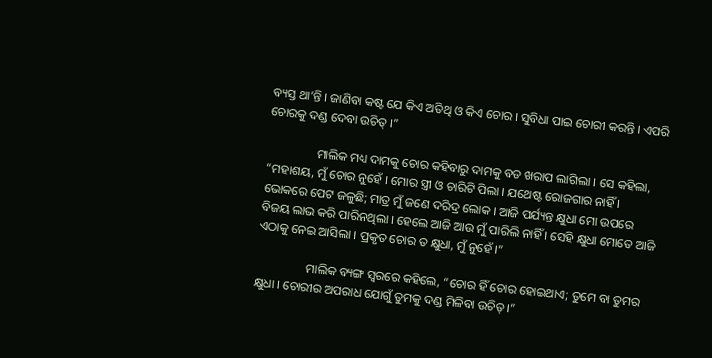ବ୍ୟସ୍ତ ଥା’ନ୍ତି । ଜାଣିବା କଷ୍ଟ ଯେ କିଏ ଅତିଥି ଓ କିଏ ଚୋର । ସୁବିଧା ପାଇ ଚୋରୀ କରନ୍ତି । ଏପରି ଚୋରକୁ ଦଣ୍ଡ ଦେବା ଉଚିତ୍ ।”

                ମାଲିକ ମଧ୍ୟ ଦାମକୁ ଚୋର କହିବାରୁ ଦାମକୁ ବଡ ଖରାପ ଲାଗିଲା । ସେ କହିଲା, “ମହାଶୟ, ମୁଁ ଚୋର ନୁହେଁ । ମୋର ସ୍ତ୍ରୀ ଓ ଚାରିଟି ପିଲା । ଯଥେଷ୍ଟ ରୋଜଗାର ନାହିଁ । ଭୋକରେ ପେଟ ଜଳୁଛି; ମାତ୍ର ମୁଁ ଜଣେ ଦରିଦ୍ର ଲୋକ । ଆଜି ପର୍ଯ୍ୟନ୍ତ କ୍ଷୁଧା ମୋ ଉପରେ ବିଜୟ ଲାଭ କରି ପାରିନଥିଲା । ହେଲେ ଆଜି ଆଉ ମୁଁ ପାରିଲି ନାହିଁ । ସେହି କ୍ଷୁଧା ମୋତେ ଆଜି ଏଠାକୁ ନେଇ ଆସିଲା । ପ୍ରକୃତ ଚୋର ତ କ୍ଷୁଧା, ମୁଁ ନୁହେଁ ।”

                ମାଲିକ ବ୍ୟଙ୍ଗ ସ୍ୱରରେ କହିଲେ, “ଚୋର ହିଁ ଚୋର ହୋଇଥାଏ; ତୁମେ ବା ତୁମର କ୍ଷୁଧା । ଚୋରୀର ଅପରାଧ ଯୋଗୁଁ ତୁମକୁ ଦଣ୍ଡ ମିଳିବା ଉଚିତ୍ ।”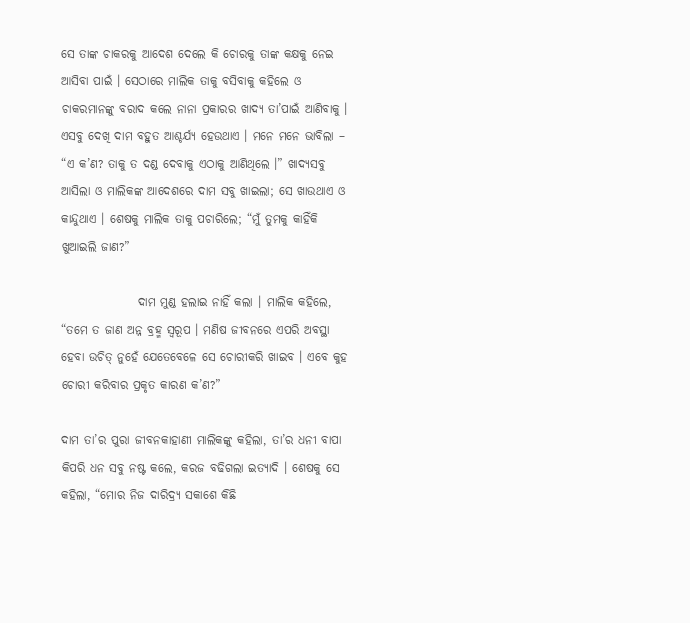ସେ ତାଙ୍କ ଚାକରକୁ ଆଦେଶ ଦେଲେ କି ଚୋରକୁ ତାଙ୍କ କକ୍ଷକୁ ନେଇ ଆସିବା ପାଇଁ । ସେଠାରେ ମାଲିକ ତାକୁ ବସିବାକୁ କହିଲେ ଓ ଚାକରମାନଙ୍କୁ ବରାଦ କଲେ ନାନା ପ୍ରକାରର ଖାଦ୍ୟ ତା’ପାଇଁ ଆଣିବାକୁ । ଏସବୁ ଦେଖି ଦାମ ବହୁତ ଆଶ୍ଚର୍ଯ୍ୟ ହେଉଥାଏ । ମନେ ମନେ ଭାବିଲା – “ଏ କ’ଣ? ତାକୁ ତ ଦଣ୍ଡ ଦେବାକୁ ଏଠାକୁ ଆଣିଥିଲେ ।” ଖାଦ୍ୟସବୁ ଆସିଲା ଓ ମାଲିକଙ୍କ ଆଦେଶରେ ଦାମ ସବୁ ଖାଇଲା; ସେ ଖାଉଥାଏ ଓ କାନ୍ଦୁଥାଏ । ଶେଷକୁ ମାଲିକ ତାକୁ ପଚାରିଲେ; “ମୁଁ ତୁମକୁ କାହିଁକି ଖୁଆଇଲି ଜାଣ?”

                ଦାମ ମୁଣ୍ଡ ହଲାଇ ନାହିଁ କଲା । ମାଲିକ କହିଲେ, “ତମେ ତ ଜାଣ ଅନ୍ନ ବ୍ରହ୍ମ ସ୍ୱରୂପ । ମଣିଷ ଜୀବନରେ ଏପରି ଅବସ୍ଥା ହେବା ଉଚିତ୍ ନୁହେଁ ଯେତେବେଳେ ସେ ଚୋରୀକରି ଖାଇବ । ଏବେ କୁହ ଚୋରୀ କରିବାର ପ୍ରକୃତ କାରଣ କ’ଣ?”

ଦାମ ତା’ର ପୁରା ଜୀବନକାହାଣୀ ମାଲିକଙ୍କୁ କହିଲା, ତା’ର ଧନୀ ବାପା କିପରି ଧନ ସବୁ ନଷ୍ଟ କଲେ, କରଜ ବଢିଗଲା ଇତ୍ୟାଦି । ଶେଷକୁ ସେ କହିଲା, “ମୋର ନିଜ ଦାରିଦ୍ର୍ୟ ସକାଶେ କିଛି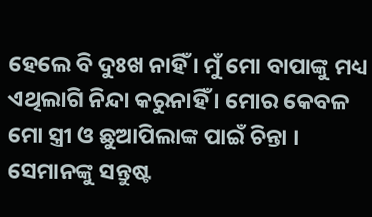ହେଲେ ବି ଦୁଃଖ ନାହିଁ । ମୁଁ ମୋ ବାପାଙ୍କୁ ମଧ୍ୟ ଏଥିଲାଗି ନିନ୍ଦା କରୁନାହିଁ । ମୋର କେବଳ ମୋ ସ୍ତ୍ରୀ ଓ ଛୁଆପିଲାଙ୍କ ପାଇଁ ଚିନ୍ତା । ସେମାନଙ୍କୁ ସନ୍ତୁଷ୍ଟ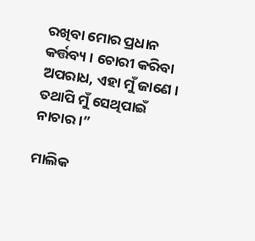ରଖିବା ମୋର ପ୍ରଧାନ କର୍ତ୍ତବ୍ୟ । ଚୋରୀ କରିବା ଅପରାଧ, ଏହା ମୁଁ ଜାଣେ । ତଥାପି ମୁଁ ସେଥିପାଇଁ ନାଚାର ।”

ମାଲିକ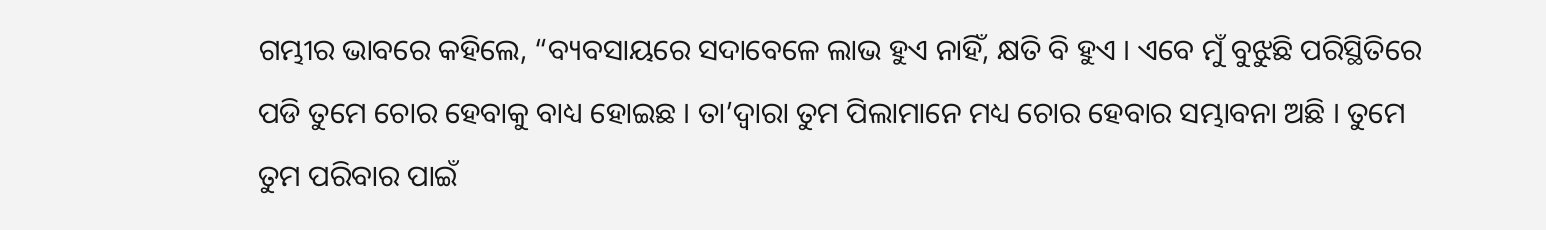ଗମ୍ଭୀର ଭାବରେ କହିଲେ, “ବ୍ୟବସାୟରେ ସଦାବେଳେ ଲାଭ ହୁଏ ନାହିଁ, କ୍ଷତି ବି ହୁଏ । ଏବେ ମୁଁ ବୁଝୁଛି ପରିସ୍ଥିତିରେ ପଡି ତୁମେ ଚୋର ହେବାକୁ ବାଧ୍ୟ ହୋଇଛ । ତା’ଦ୍ୱାରା ତୁମ ପିଲାମାନେ ମଧ୍ୟ ଚୋର ହେବାର ସମ୍ଭାବନା ଅଛି । ତୁମେ ତୁମ ପରିବାର ପାଇଁ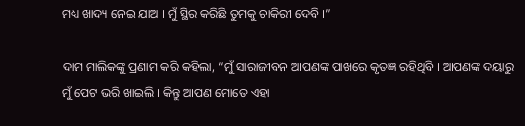ମଧ୍ୟ ଖାଦ୍ୟ ନେଇ ଯାଅ । ମୁଁ ସ୍ଥିର କରିଛି ତୁମକୁ ଚାକିରୀ ଦେବି ।”

ଦାମ ମାଲିକଙ୍କୁ ପ୍ରଣାମ କରି କହିଲା, “ମୁଁ ସାରାଜୀବନ ଆପଣଙ୍କ ପାଖରେ କୃତଜ୍ଞ ରହିଥିବି । ଆପଣଙ୍କ ଦୟାରୁ ମୁଁ ପେଟ ଭରି ଖାଇଲି । କିନ୍ତୁ ଆପଣ ମୋତେ ଏହା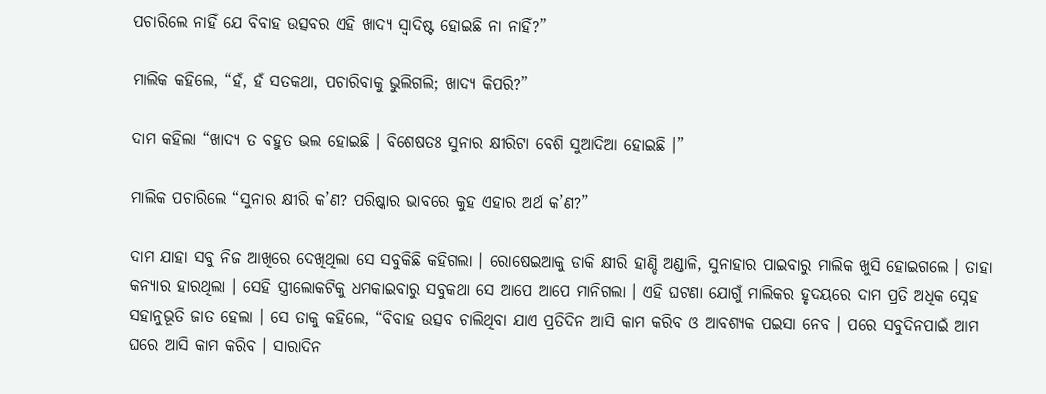ପଚାରିଲେ ନାହିଁ ଯେ ବିବାହ ଉତ୍ସବର ଏହି ଖାଦ୍ୟ ସ୍ୱାଦିଷ୍ଟ ହୋଇଛି ନା ନାହିଁ?”

ମାଲିକ କହିଲେ, “ହଁ, ହଁ ସତକଥା, ପଚାରିବାକୁ ଭୁଲିଗଲି; ଖାଦ୍ୟ କିପରି?”

ଦାମ କହିଲା “ଖାଦ୍ୟ ତ ବହୁତ ଭଲ ହୋଇଛି । ବିଶେଷତଃ ସୁନାର କ୍ଷୀରିଟା ବେଶି ସୁଆଦିଆ ହୋଇଛି ।”

ମାଲିକ ପଚାରିଲେ “ସୁନାର କ୍ଷୀରି କ’ଣ? ପରିଷ୍କାର ଭାବରେ କୁହ ଏହାର ଅର୍ଥ କ’ଣ?”

ଦାମ ଯାହା ସବୁ ନିଜ ଆଖିରେ ଦେଖିଥିଲା ସେ ସବୁକିଛି କହିଗଲା । ରୋଷେଇଆକୁ ଡାକି କ୍ଷୀରି ହାଣ୍ଡି ଅଣ୍ଡାଳି, ସୁନାହାର ପାଇବାରୁ ମାଲିକ ଖୁସି ହୋଇଗଲେ । ତାହା କନ୍ୟାର ହାରଥିଲା । ସେହି ସ୍ତ୍ରୀଲୋକଟିକୁ ଧମକାଇବାରୁ ସବୁକଥା ସେ ଆପେ ଆପେ ମାନିଗଲା । ଏହି ଘଟଣା ଯୋଗୁଁ ମାଲିକର ହୃଦୟରେ ଦାମ ପ୍ରତି ଅଧିକ ସ୍ନେହ ସହାନୁଭୂତି ଜାତ ହେଲା । ସେ ତାକୁ କହିଲେ, “ବିବାହ ଉତ୍ସବ ଚାଲିଥିବା ଯାଏ ପ୍ରତିଦିନ ଆସି କାମ କରିବ ଓ ଆବଶ୍ୟକ ପଇସା ନେବ । ପରେ ସବୁଦିନପାଇଁ ଆମ ଘରେ ଆସି କାମ କରିବ । ସାରାଦିନ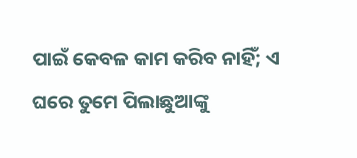ପାଇଁ କେବଳ କାମ କରିବ ନାହିଁ; ଏ ଘରେ ତୁମେ ପିଲାଛୁଆଙ୍କୁ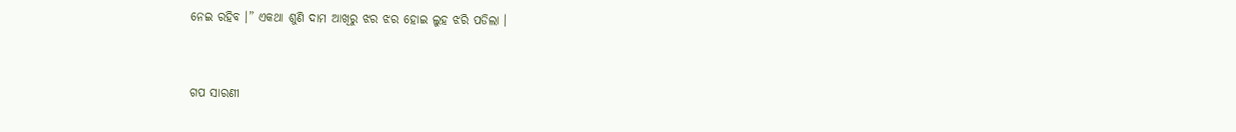ନେଇ ରହିବ ।” ଏକଥା ଶୁଣି ଦାମ ଆଖିରୁ ଝର ଝର ହୋଇ ଲୁହ ଝରି ପଡିଲା ।


ଗପ ସାରଣୀ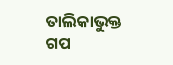ତାଲିକାଭୁକ୍ତ ଗପ